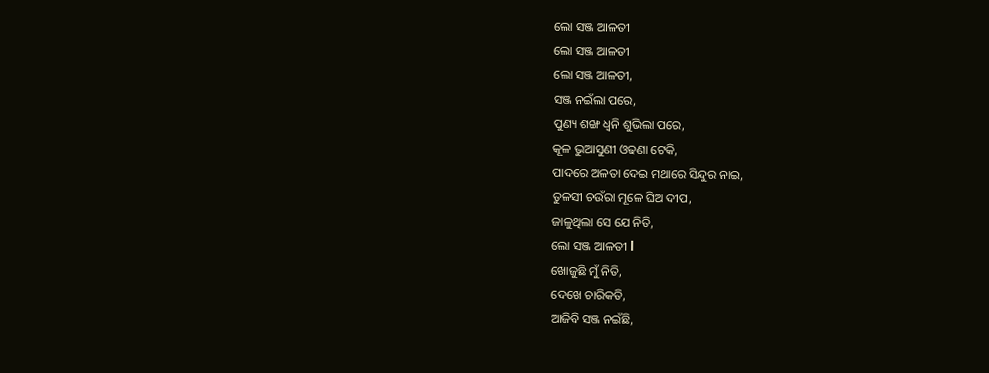ଲୋ ସଞ୍ଜ ଆଳତୀ
ଲୋ ସଞ୍ଜ ଆଳତୀ
ଲୋ ସଞ୍ଜ ଆଳତୀ,
ସଞ୍ଜ ନଇଁଲା ପରେ,
ପୁଣ୍ୟ ଶଙ୍ଖ ଧ୍ବନି ଶୁଭିଲା ପରେ,
କୂଳ ଭୁଆସୁଣୀ ଓଢଣା ଟେକି,
ପାଦରେ ଅଳତା ଦେଇ ମଥାରେ ସିନ୍ଦୁର ନାଇ,
ତୁଳସୀ ଚଉଁରା ମୂଳେ ଘିଅ ଦୀପ,
ଜାଳୁଥିଲା ସେ ଯେ ନିତି,
ଲୋ ସଞ୍ଜ ଆଳତୀ l
ଖୋଜୁଛି ମୁଁ ନିତି,
ଦେଖେ ଚାରିକତି,
ଆଜିବି ସଞ୍ଜ ନଇଁଛି,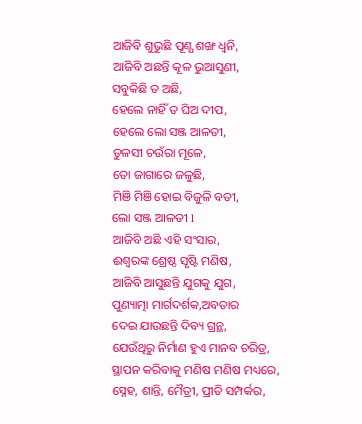ଆଜିବି ଶୁଭୁଛି ପୂଣ୍ଯ ଶଙ୍ଖ ଧ୍ବନି,
ଆଜିବି ଅଛନ୍ତି କୂଳ ଭୁଆସୁଣୀ,
ସବୁକିଛି ତ ଅଛି,
ହେଲେ ନାହିଁ ତ ଘିଅ ଦୀପ,
ହେଲେ ଲୋ ସଞ୍ଜ ଆଳତୀ,
ତୁଳସୀ ଚଉଁରା ମୂଳେ,
ତୋ ଜାଗାରେ ଜଳୁଛି,
ମିଞି ମିଞି ହୋଇ ବିଜୁଳି ବତୀ,
ଲୋ ସଞ୍ଜ ଆଳତୀ l
ଆଜିବି ଅଛି ଏହି ସଂସାର,
ଈଶ୍ୱରଙ୍କ ଶ୍ରେଷ୍ଠ ସୃଷ୍ଟି ମଣିଷ,
ଆଜିବି ଆସୁଛନ୍ତି ଯୁଗକୁ ଯୁଗ,
ପୁଣ୍ୟାତ୍ମା ମାର୍ଗଦର୍ଶକ,ଅବତାର
ଦେଇ ଯାଉଛନ୍ତି ଦିବ୍ୟ ଗ୍ରନ୍ଥ,
ଯେଉଁଥିରୁ ନିର୍ମାଣ ହୁଏ ମାନବ ଚରିତ୍ର,
ସ୍ଥାପନ କରିବାକୁ ମଣିଷ ମଣିଷ ମଧ୍ୟରେ,
ସ୍ନେହ, ଶାନ୍ତି, ମୈତ୍ରୀ, ପ୍ରୀତି ସମ୍ପର୍କର,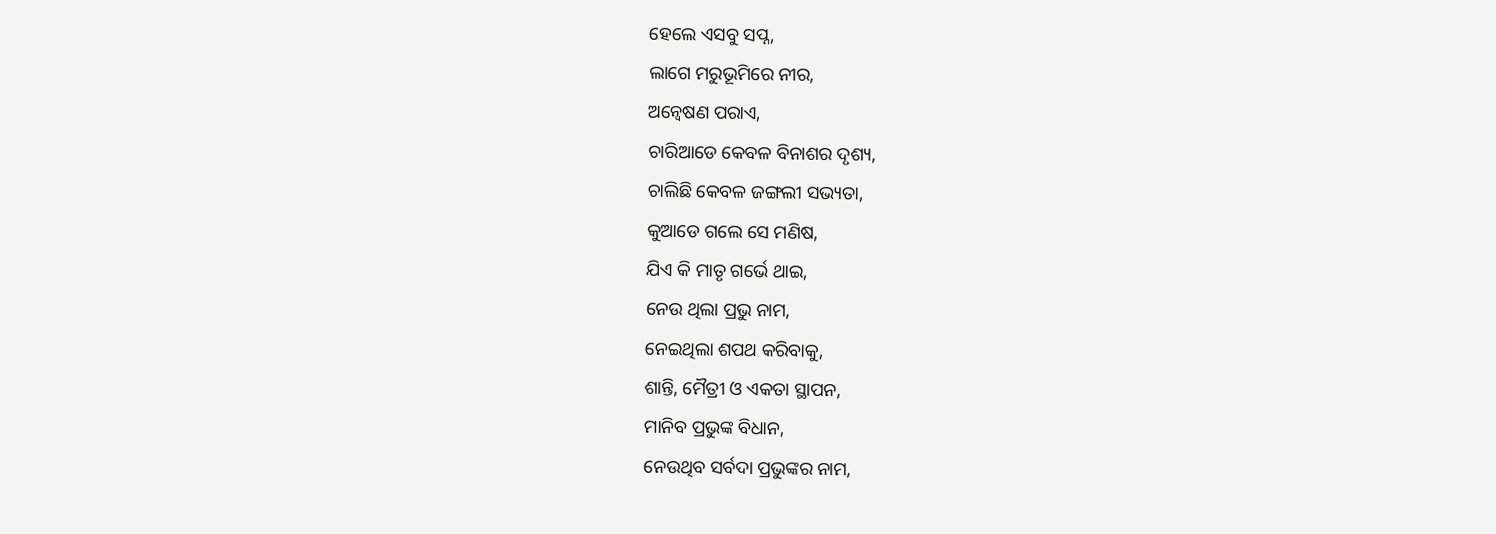ହେଲେ ଏସବୁ ସପ୍ନ,
ଲାଗେ ମରୁଭୂମିରେ ନୀର,
ଅନ୍ୱେଷଣ ପରାଏ,
ଚାରିଆଡେ କେବଳ ବିନାଶର ଦୃଶ୍ୟ,
ଚାଲିଛି କେବଳ ଜଙ୍ଗଲୀ ସଭ୍ୟତା,
କୁଆଡେ ଗଲେ ସେ ମଣିଷ,
ଯିଏ କି ମାତୃ ଗର୍ଭେ ଥାଇ,
ନେଉ ଥିଲା ପ୍ରଭୁ ନାମ,
ନେଇଥିଲା ଶପଥ କରିବାକୁ,
ଶାନ୍ତି, ମୈତ୍ରୀ ଓ ଏକତା ସ୍ଥାପନ,
ମାନିବ ପ୍ରଭୁଙ୍କ ବିଧାନ,
ନେଉଥିବ ସର୍ବଦା ପ୍ରଭୁଙ୍କର ନାମ,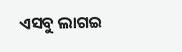ଏସବୁ ଲାଗଇ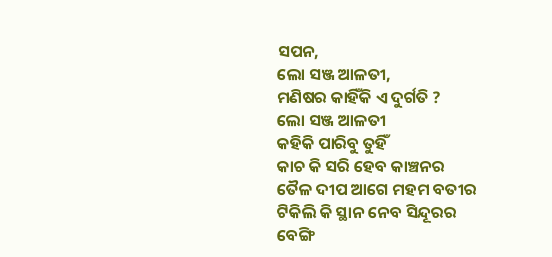ସପନ,
ଲୋ ସଞ୍ଜ ଆଳତୀ,
ମଣିଷର କାହିଁକି ଏ ଦୁର୍ଗତି ?
ଲୋ ସଞ୍ଜ ଆଳତୀ
କହିକି ପାରିବୁ ତୁହିଁ
କାଚ କି ସରି ହେବ କାଞ୍ଚନର
ତୈଳ ଦୀପ ଆଗେ ମହମ ବତୀର
ଟିକିଲି କି ସ୍ଥାନ ନେବ ସିନ୍ଦୂରର
ବେଙ୍ଗି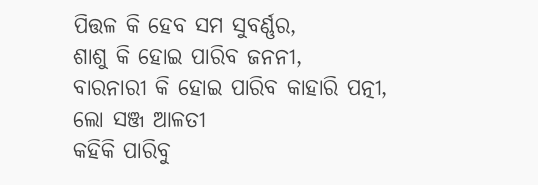ପିତ୍ତଳ କି ହେବ ସମ ସୁବର୍ଣ୍ଣର,
ଶାଶୁ କି ହୋଇ ପାରିବ ଜନନୀ,
ବାରନାରୀ କି ହୋଇ ପାରିବ କାହାରି ପତ୍ନୀ,
ଲୋ ସଞ୍ଜ ଆଳତୀ
କହିକି ପାରିବୁ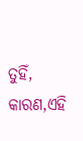ତୁହିଁ,
କାରଣ,ଏହି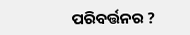ପରିବର୍ତ୍ତନର ?